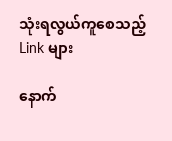သုံးရလွယ်ကူစေသည့် Link များ

နောက်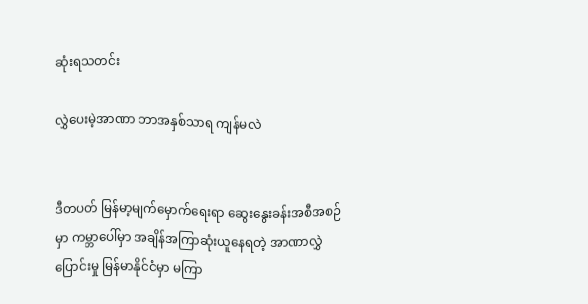ဆုံးရသတင်း

လွှဲပေးမဲ့အာဏာ ဘာအနှစ်သာရ ကျန်မလဲ


ဒီတပတ် မြန်မာ့မျက်မှောက်ရေးရာ ဆွေးနွေးခန်းအစီအစဉ်မှာ ကမ္ဘာပေါ်မှာ အချိန်အကြာဆုံးယူနေရတဲ့ အာဏာလွှဲပြောင်းမှု မြန်မာနိုင်ငံမှာ မကြာ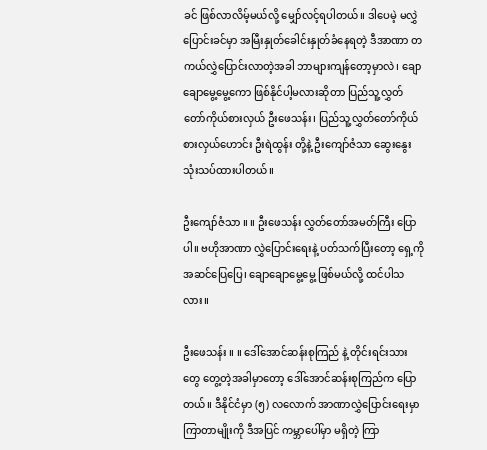ခင် ဖြစ်လာလိမ့်မယ်လို့ မျှော်လင့်ရပါတယ်။ ဒါပေမဲ့ မလွှဲပြောင်းခင်မှာ အမြီးနှုတ်ခေါင်းနှုတ်ခံနေရတဲ့ ဒီအာဏာ တကယ်လွှဲပြောင်းလာတဲ့အခါ ဘာများကျန်တော့မှာလဲ၊ ချောချောမွေ့မွေ့ကော ဖြစ်နိုင်ပါ့မလားဆိုတာ ပြည်သူ့လွှတ်တော်ကိုယ်စားလှယ် ဦးဖေသန်း၊ ပြည်သူ့လွှတ်တော်ကိုယ်စားလှယ်ဟောင်း ဦးရဲထွန်း တို့နဲ့ ဦးကျော်ဇံသာ ဆွေးနွေးသုံးသပ်ထားပါတယ်။

ဦးကျော်ဇံသာ ။ ။ ဦးဖေသန်း လွှတ်တော်အမတ်ကြီး ပြောပါ။ ဗဟိုအာဏာ လွှဲပြောင်းရေးနဲ့ ပတ်သက်ပြီးတော့ ရှေ့ကို အဆင်ပြေပြေ၊ ချောချောမွေ့မွေ့ ဖြစ်မယ်လို့ ထင်ပါသလား။

ဦးဖေသန်း ။ ။ ဒေါ်အောင်ဆန်းစုကြည် နဲ့ တိုင်းရင်းသားတွေ တွေ့တဲ့အခါမှာတော့ ဒေါ်အောင်ဆန်းစုကြည်က ပြောတယ်။ ဒီနိုင်ငံမှာ (၅) လလောက် အာဏာလွှဲပြောင်းရေးမှာ ကြာတာမျိုးကို ဒီအပြင် ကမ္ဘာပေါ်မှာ မရှိတဲ့ ကြာ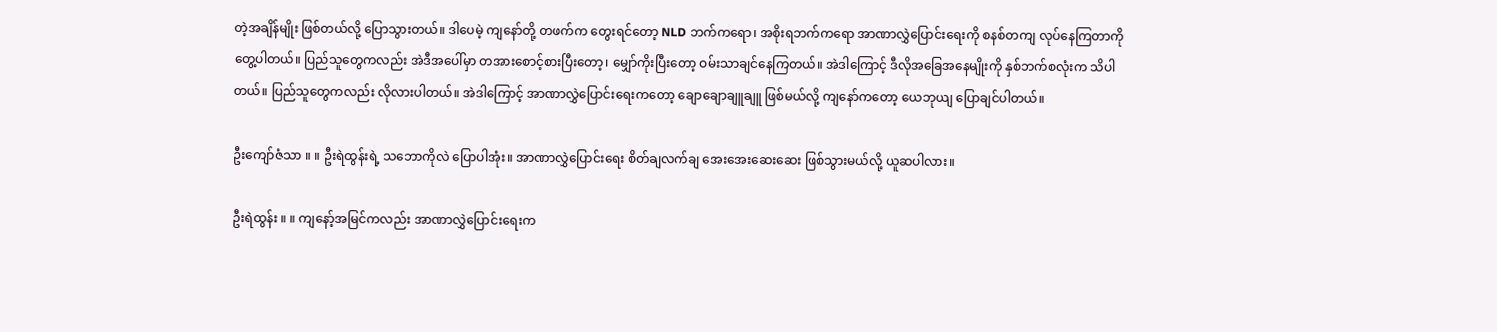တဲ့အချိန်မျိုး ဖြစ်တယ်လို့ ပြောသွားတယ်။ ဒါပေမဲ့ ကျနော်တို့ တဖက်က တွေးရင်တော့ NLD ဘက်ကရော၊ အစိုးရဘက်ကရော အာဏာလွှဲပြောင်းရေးကို စနစ်တကျ လုပ်နေကြတာကို တွေ့ပါတယ်။ ပြည်သူတွေကလည်း အဲဒီအပေါ်မှာ တအားစောင့်စားပြီးတော့၊ မျှော်ကိုးပြီးတော့ ဝမ်းသာချင်နေကြတယ်။ အဲဒါကြောင့် ဒီလိုအခြေအနေမျိုးကို နှစ်ဘက်စလုံးက သိပါတယ်။ ပြည်သူတွေကလည်း လိုလားပါတယ်။ အဲဒါကြောင့် အာဏာလွှဲပြောင်းရေးကတော့ ချောချောချူချူ ဖြစ်မယ်လို့ ကျနော်ကတော့ ယေဘုယျ ပြောချင်ပါတယ်။

ဦးကျော်ဇံသာ ။ ။ ဦးရဲထွန်းရဲ့ သဘောကိုလဲ ပြောပါအုံး။ အာဏာလွှဲပြောင်းရေး စိတ်ချလက်ချ အေးအေးဆေးဆေး ဖြစ်သွားမယ်လို့ ယူဆပါလား။

ဦးရဲထွန်း ။ ။ ကျနော့်အမြင်ကလည်း အာဏာလွှဲပြောင်းရေးက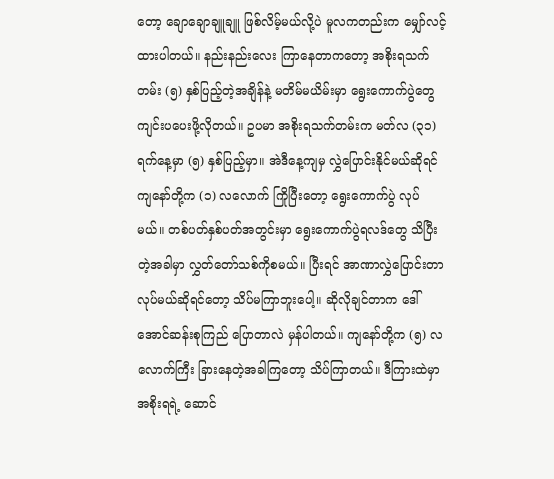တော့ ချောချောချူချူ ဖြစ်လိမ့်မယ်လို့ပဲ မူလကတည်းက မျှော်လင့်ထားပါတယ်။ နည်းနည်းလေး ကြာနေတာကတော့ အစိုးရသက်တမ်း (၅) နှစ်ပြည့်တဲ့အချိန်နဲ့ မတိမ်မယိမ်းမှာ ရွေးကောက်ပွဲတွေ ကျင်းပပေးဖို့လိုတယ်။ ဥပမာ အစိုးရသက်တမ်းက မတ်လ (၃၁) ရက်နေ့မှာ (၅) နှစ်ပြည့်မှာ။ အဲဒီနေ့ကျမှ လွှဲပြောင်းနိုင်မယ်ဆိုရင် ကျနော်တို့က (၁) လလောက် ကြိုပြီးတော့ ရွေးကောက်ပွဲ လုပ်မယ်။ တစ်ပတ်နှစ်ပတ်အတွင်းမှာ ရွေးကောက်ပွဲရလဒ်တွေ သိပြီးတဲ့အခါမှာ လွှတ်တော်သစ်ကိုစမယ်။ ပြီးရင် အာဏာလွှဲပြောင်းတာ လုပ်မယ်ဆိုရင်တော့ သိပ်မကြာဘူးပေါ့။ ဆိုလိုချင်တာက ဒေါ်အောင်ဆန်းစုကြည် ပြောတာလဲ မှန်ပါတယ်။ ကျနော်တို့က (၅) လလောက်ကြီး ခြားနေတဲ့အခါကြတော့ သိပ်ကြာတယ်။ ဒီကြားထဲမှာ အစိုးရရဲ့ ဆောင်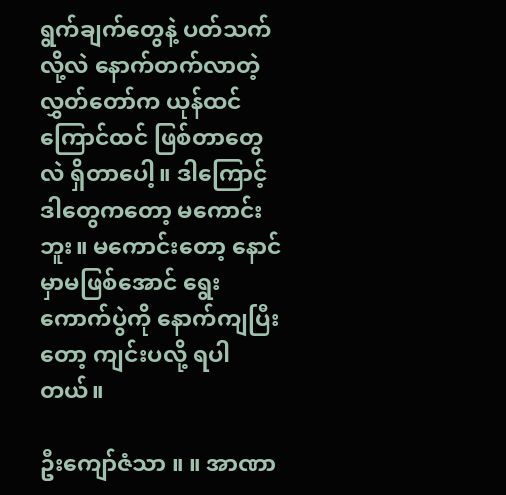ရွက်ချက်တွေနဲ့ ပတ်သက်လို့လဲ နောက်တက်လာတဲ့ လွှတ်တော်က ယုန်ထင်ကြောင်ထင် ဖြစ်တာတွေလဲ ရှိတာပေါ့။ ဒါကြောင့် ဒါတွေကတော့ မကောင်းဘူး။ မကောင်းတော့ နောင်မှာမဖြစ်အောင် ရွေးကောက်ပွဲကို နောက်ကျပြီးတော့ ကျင်းပလို့ ရပါတယ်။

ဦးကျော်ဇံသာ ။ ။ အာဏာ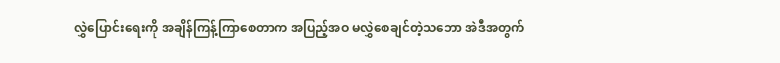လွှဲပြောင်းရေးကို အချိန်ကြန့်ကြာစေတာက အပြည့်အဝ မလွှဲစေချင်တဲ့သဘော အဲဒီအတွက်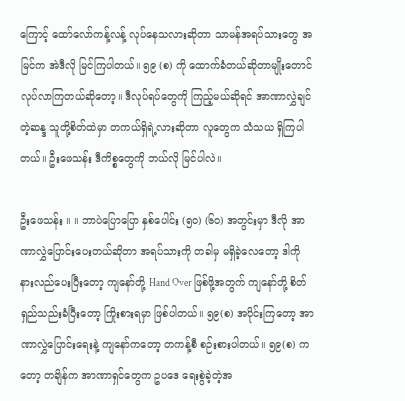ကြောင့် ထော်လော်ကန့်လန့် လုပ်နေသလားဆိုတာ သာမန်အရပ်သားတွေ အမြင်က အဲဒီလို မြင်ကြပါတယ်။ ၅၉ (စ) ကို ထောက်ခံတယ်ဆိုတာမျိုးတောင် လုပ်လာကြတယ်ဆိုတော့။ ဒီလုပ်ရပ်တွေကို ကြည့်မယ်ဆိုရင် အာဏာလွှဲချင်တဲ့ဆန္ဒ သူတို့စိတ်ထဲမှာ တကယ်ရှိရဲ့လားဆိုတာ လူတွေက သံသယ ရှိကြပါတယ်။ ဦးဖေသန်း ဒီကိစ္စတွေကို ဘယ်လို မြင်ပါလဲ။

ဦးဖေသန်း ။ ။ ဘာပဲပြောပြော နှစ်ပေါင်း (၅၀) (၆၀) အတွင်းမှာ ဒီလို အာဏာလွှဲပြောင်းပေးတယ်ဆိုတာ အရပ်သားကို တခါမှ မရှိခဲ့လေတော့ ဒါကို နားလည်ပေးပြီးတော့ ကျနော်တို့ Hand Over ဖြစ်ဖို့အတွက် ကျနော်တို့ စိတ်ရှည်သည်းခံပြီးတော့ ကြိုးစားရမှာ ဖြစ်ပါတယ်။ ၅၉(စ) အပိုင်းကြတော့ အာဏာလွှဲပြောင်းရေးနဲ့ ကျနော်ကတော့ တကန့်စီ စဉ်းစားပါတယ်။ ၅၉(စ) ကတော့ တချိန်က အာဏာရှင်တွေက ဥပဒေ ရေးစွဲခဲ့တဲ့အ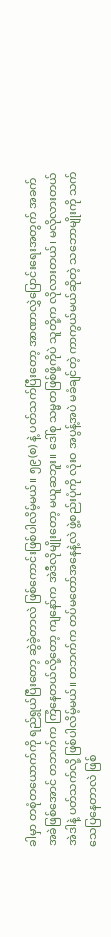ခါမှာ တစုံတယောက်ကို ရည်ရွယ်ပြီးတော့ ဆွဲခဲ့တာလဲ ဖြစ်ကောင်းဖြစ်ပါလိမ့်မယ်။ ၅၉(စ) နဲ့ ပတ်သက်ပြီးတော့ အာဏာလွှဲပြောင်းရေးအတွက် အခက်အခဲဖြစ်အောင် တဘက်က ကြံနေတယ်လို့တော့ ကျနော်က အဲဒီလိုမျိုးတော့ မယူဆဘူး။ ဒေါ်စု သမ္မတဖြစ်ဖို့ကိုပဲ သူတို့က လိုလားတယ်၊ မလိုလားတယ် အဲဒါနဲ့ ပတ်သက်လို့ ဖြစ်ပါလိမ့်မယ်။ တဘက်က တပ်မတော်အနေနဲ့လဲ ဖွဲ့စည်းပုံကို လုံးဝ အပွန့်အပဲ မခံချင်တဲ့ ကာကွယ်မယ်ဆိုတဲ့ သဘောမျိုးကို သက်သေပြနေတာလဲ ဖြစ်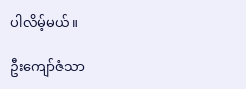ပါလိမ့်မယ်။

ဦးကျော်ဇံသာ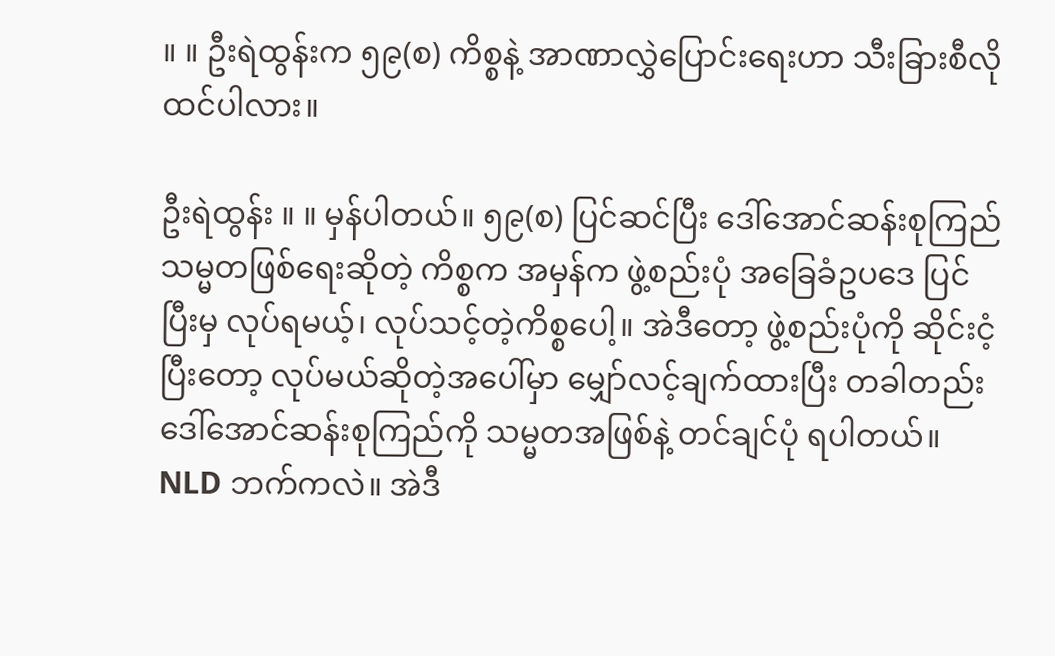။ ။ ဦးရဲထွန်းက ၅၉(စ) ကိစ္စနဲ့ အာဏာလွှဲပြောင်းရေးဟာ သီးခြားစီလို ထင်ပါလား။

ဦးရဲထွန်း ။ ။ မှန်ပါတယ်။ ၅၉(စ) ပြင်ဆင်ပြီး ဒေါ်အောင်ဆန်းစုကြည် သမ္မတဖြစ်ရေးဆိုတဲ့ ကိစ္စက အမှန်က ဖွဲ့စည်းပုံ အခြေခံဥပဒေ ပြင်ပြီးမှ လုပ်ရမယ့်၊ လုပ်သင့်တဲ့ကိစ္စပေါ့။ အဲဒီတော့ ဖွဲ့စည်းပုံကို ဆိုင်းငံ့ပြီးတော့ လုပ်မယ်ဆိုတဲ့အပေါ်မှာ မျှော်လင့်ချက်ထားပြီး တခါတည်း ဒေါ်အောင်ဆန်းစုကြည်ကို သမ္မတအဖြစ်နဲ့ တင်ချင်ပုံ ရပါတယ်။ NLD ဘက်ကလဲ။ အဲဒီ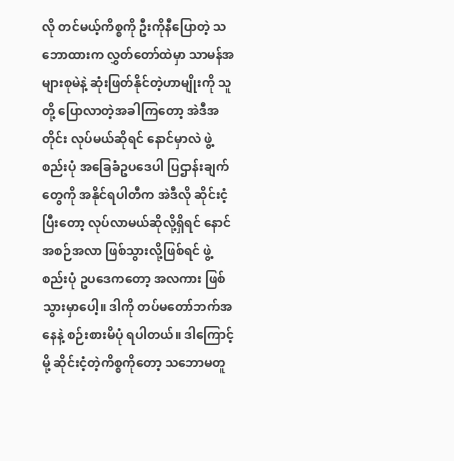လို တင်မယ့်ကိစ္စကို ဦးကိုနီပြောတဲ့ သဘောထားက လွှတ်တော်ထဲမှာ သာမန်အများစုမဲနဲ့ ဆုံးဖြတ်နိုင်တဲ့ဟာမျိုးကို သူတို့ ပြောလာတဲ့အခါကြတော့ အဲဒီအတိုင်း လုပ်မယ်ဆိုရင် နောင်မှာလဲ ဖွဲ့စည်းပုံ အခြေခံဥပဒေပါ ပြဌာန်းချက်တွေကို အနိုင်ရပါတီက အဲဒီလို ဆိုင်းငံ့ပြီးတော့ လုပ်လာမယ်ဆိုလို့ရှိရင် နောင်အစဉ်အလာ ဖြစ်သွားလို့ဖြစ်ရင် ဖွဲ့စည်းပုံ ဥပဒေကတော့ အလကား ဖြစ်သွားမှာပေါ့။ ဒါကို တပ်မတော်ဘက်အနေနဲ့ စဉ်းစားမိပုံ ရပါတယ်။ ဒါကြောင့်မို့ ဆိုင်းငံ့တဲ့ကိစ္စကိုတော့ သဘောမတူ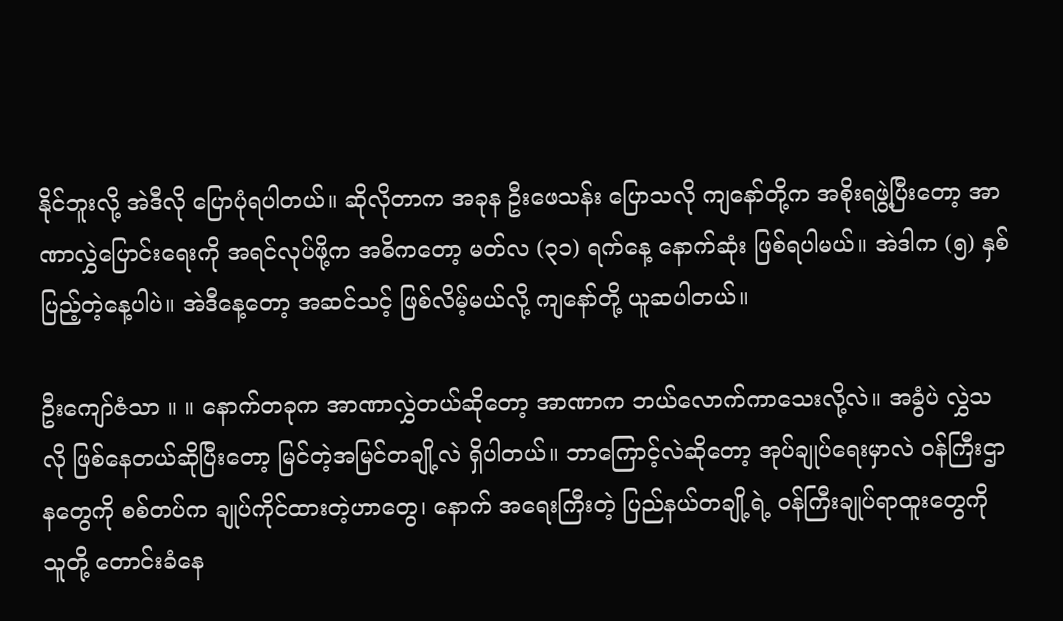နိုင်ဘူးလို့ အဲဒီလို ပြောပုံရပါတယ်။ ဆိုလိုတာက အခုန ဦးဖေသန်း ပြောသလို ကျနော်တို့က အစိုးရဖွဲ့ပြီးတော့ အာဏာလွှဲပြောင်းရေးကို အရင်လုပ်ဖို့က အဓိကတော့ မတ်လ (၃၁) ရက်နေ့ နောက်ဆုံး ဖြစ်ရပါမယ်။ အဲဒါက (၅) နှစ်ပြည့်တဲ့နေ့ပါပဲ။ အဲဒီနေ့တော့ အဆင်သင့် ဖြစ်လိမ့်မယ်လို့ ကျနော်တို့ ယူဆပါတယ်။

ဦးကျော်ဇံသာ ။ ။ နောက်တခုက အာဏာလွှဲတယ်ဆိုတော့ အာဏာက ဘယ်လောက်ကာသေးလို့လဲ။ အခွံပဲ လွှဲသလို ဖြစ်နေတယ်ဆိုပြီးတော့ မြင်တဲ့အမြင်တချို့လဲ ရှိပါတယ်။ ဘာကြောင့်လဲဆိုတော့ အုပ်ချုပ်ရေးမှာလဲ ဝန်ကြီးဌာနတွေကို စစ်တပ်က ချုပ်ကိုင်ထားတဲ့ဟာတွေ၊ နောက် အရေးကြီးတဲ့ ပြည်နယ်တချို့ရဲ့ ဝန်ကြီးချုပ်ရာထူးတွေကို သူတို့ တောင်းခံနေ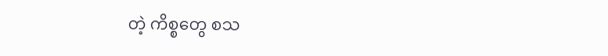တဲ့ ကိစ္စတွေ စသ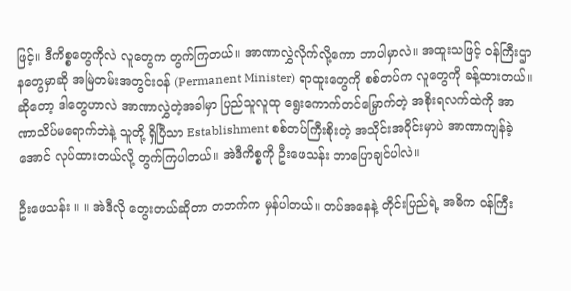ဖြင့်။ ဒီကိစ္စတွေကိုလဲ လူတွေက တွက်ကြတယ်။ အာဏာလွှဲလိုက်လို့ကော ဘာပါမှာလဲ။ အထူးသဖြင့် ဝန်ကြီးဌာနတွေမှာဆို အမြဲတမ်းအတွင်းဝန် (Permanent Minister) ရာထူးတွေကို စစ်တပ်က လူတွေကို ခန့်ထားတယ်။ ဆိုတော့ ဒါတွေဟာလဲ အာဏာလွှဲတဲ့အခါမှာ ပြည်သူလူထု ရွေးကောက်တင်မြှောက်တဲ့ အစိုးရလက်ထဲကို အာဏာသိပ်မရောက်ဘဲနဲ့ သူတို့ ရှိပြီသာ Establishment စစ်တပ်ကြီးစိုးတဲ့ အသိုင်းအဝိုင်းမှာပဲ အာဏာကျန်ခဲ့အောင် လုပ်ထားတယ်လို့ တွက်ကြပါတယ်။ အဲဒီကိစ္စကို ဦးဖေသန်း ဘာပြောချင်ပါလဲ။

ဦးဖေသန်း ။ ။ အဲဒီလို တွေးတယ်ဆိုတာ တဘက်က မှန်ပါတယ်။ တပ်အနေနဲ့ တိုင်းပြည်ရဲ့ အဓိက ဝန်ကြီး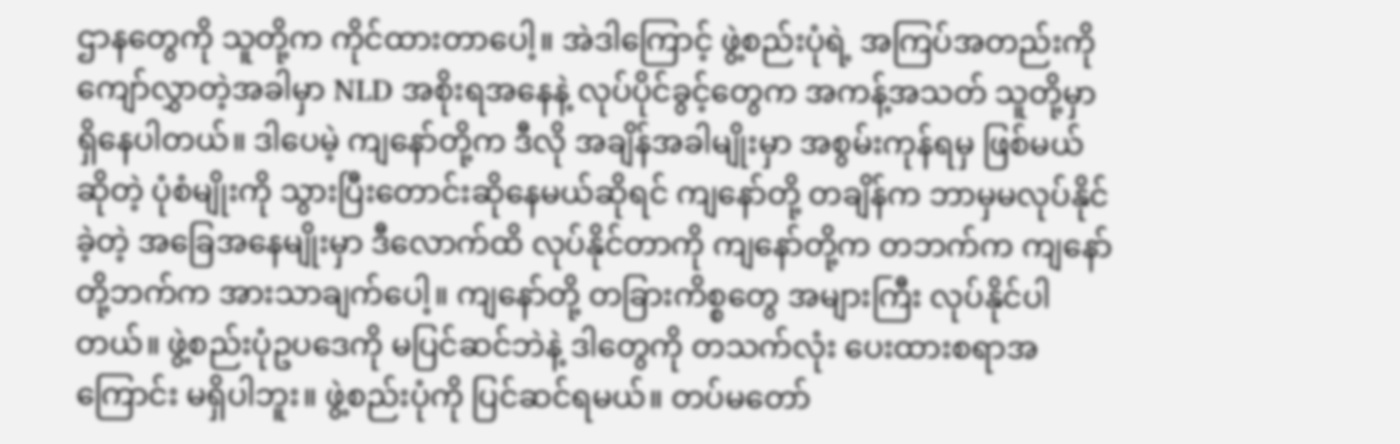ဌာနတွေကို သူတို့က ကိုင်ထားတာပေါ့။ အဲဒါကြောင့် ဖွဲ့စည်းပုံရဲ့ အကြပ်အတည်းကို ကျော်လွှာတဲ့အခါမှာ NLD အစိုးရအနေနဲ့ လုပ်ပိုင်ခွင့်တွေက အကန့်အသတ် သူတို့မှာ ရှိနေပါတယ်။ ဒါပေမဲ့ ကျနော်တို့က ဒီလို အချိန်အခါမျိုးမှာ အစွမ်းကုန်ရမှ ဖြစ်မယ်ဆိုတဲ့ ပုံစံမျိုးကို သွားပြီးတောင်းဆိုနေမယ်ဆိုရင် ကျနော်တို့ တချိန်က ဘာမှမလုပ်နိုင်ခဲ့တဲ့ အခြေအနေမျိုးမှာ ဒီလောက်ထိ လုပ်နိုင်တာကို ကျနော်တို့က တဘက်က ကျနော်တို့ဘက်က အားသာချက်ပေါ့။ ကျနော်တို့ တခြားကိစ္စတွေ အများကြီး လုပ်နိုင်ပါတယ်။ ဖွဲ့စည်းပုံဥပဒေကို မပြင်ဆင်ဘဲနဲ့ ဒါတွေကို တသက်လုံး ပေးထားစရာအကြောင်း မရှိပါဘူး။ ဖွဲ့စည်းပုံကို ပြင်ဆင်ရမယ်။ တပ်မတော်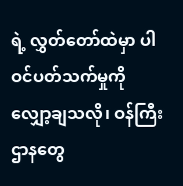ရဲ့ လွှတ်တော်ထဲမှာ ပါဝင်ပတ်သက်မှုကို လျှော့ချသလို၊ ဝန်ကြီးဌာနတွေ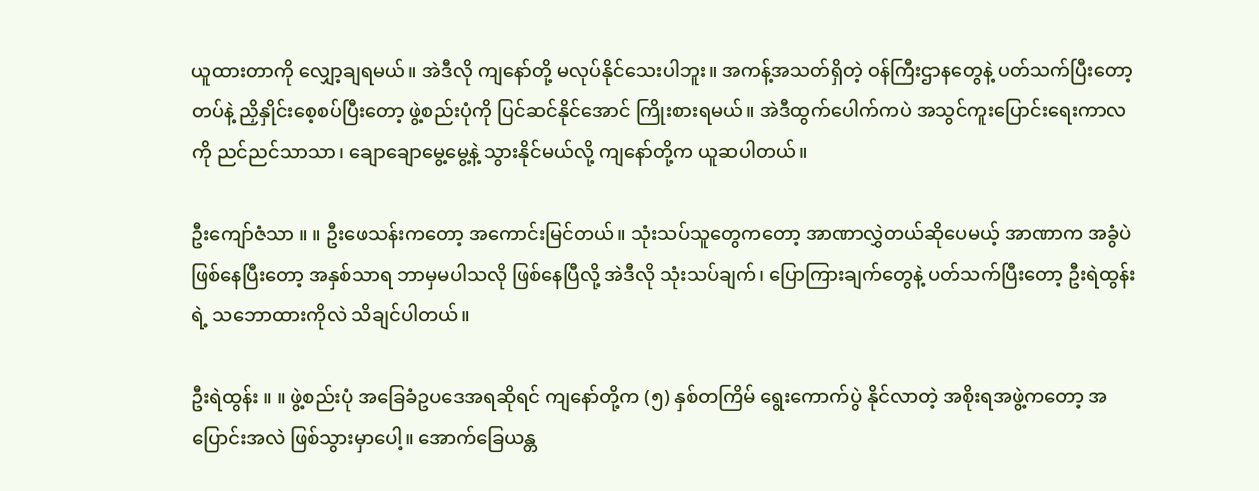ယူထားတာကို လျှော့ချရမယ်။ အဲဒီလို ကျနော်တို့ မလုပ်နိုင်သေးပါဘူး။ အကန့်အသတ်ရှိတဲ့ ဝန်ကြီးဌာနတွေနဲ့ ပတ်သက်ပြီးတော့ တပ်နဲ့ ညှိနှိုင်းစေ့စပ်ပြီးတော့ ဖွဲ့စည်းပုံကို ပြင်ဆင်နိုင်အောင် ကြိုးစားရမယ်။ အဲဒီထွက်ပေါက်ကပဲ အသွင်ကူးပြောင်းရေးကာလကို ညင်ညင်သာသာ၊ ချောချောမွေ့မွေ့နဲ့ သွားနိုင်မယ်လို့ ကျနော်တို့က ယူဆပါတယ်။

ဦးကျော်ဇံသာ ။ ။ ဦးဖေသန်းကတော့ အကောင်းမြင်တယ်။ သုံးသပ်သူတွေကတော့ အာဏာလွှဲတယ်ဆိုပေမယ့် အာဏာက အခွံပဲ ဖြစ်နေပြီးတော့ အနှစ်သာရ ဘာမှမပါသလို ဖြစ်နေပြီလို့ အဲဒီလို သုံးသပ်ချက်၊ ပြောကြားချက်တွေနဲ့ ပတ်သက်ပြီးတော့ ဦးရဲထွန်းရဲ့ သဘောထားကိုလဲ သိချင်ပါတယ်။

ဦးရဲထွန်း ။ ။ ဖွဲ့စည်းပုံ အခြေခံဥပဒေအရဆိုရင် ကျနော်တို့က (၅) နှစ်တကြိမ် ရွေးကောက်ပွဲ နိုင်လာတဲ့ အစိုးရအဖွဲ့ကတော့ အပြောင်းအလဲ ဖြစ်သွားမှာပေါ့။ အောက်ခြေယန္တ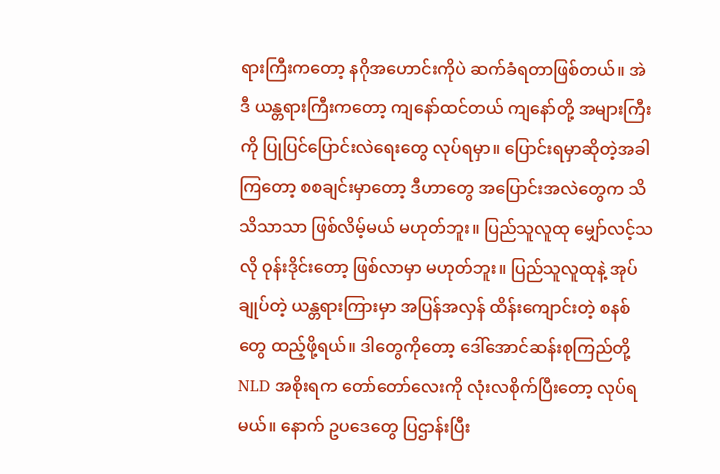ရားကြီးကတော့ နဂိုအဟောင်းကိုပဲ ဆက်ခံရတာဖြစ်တယ်။ အဲဒီ ယန္တရားကြီးကတော့ ကျနော်ထင်တယ် ကျနော်တို့ အများကြီးကို ပြုပြင်ပြောင်းလဲရေးတွေ လုပ်ရမှာ။ ပြောင်းရမှာဆိုတဲ့အခါကြတော့ စစချင်းမှာတော့ ဒီဟာတွေ အပြောင်းအလဲတွေက သိသိသာသာ ဖြစ်လိမ့်မယ် မဟုတ်ဘူး။ ပြည်သူလူထု မျှော်လင့်သလို ဝုန်းဒိုင်းတော့ ဖြစ်လာမှာ မဟုတ်ဘူး။ ပြည်သူလူထုနဲ့ အုပ်ချုပ်တဲ့ ယန္တရားကြားမှာ အပြန်အလှန် ထိန်းကျောင်းတဲ့ စနစ်တွေ ထည့်ဖို့ရယ်။ ဒါတွေကိုတော့ ဒေါ်အောင်ဆန်းစုကြည်တို့ NLD အစိုးရက တော်တော်လေးကို လုံးလစိုက်ပြီးတော့ လုပ်ရမယ်။ နောက် ဥပဒေတွေ ပြဌာန်းပြီး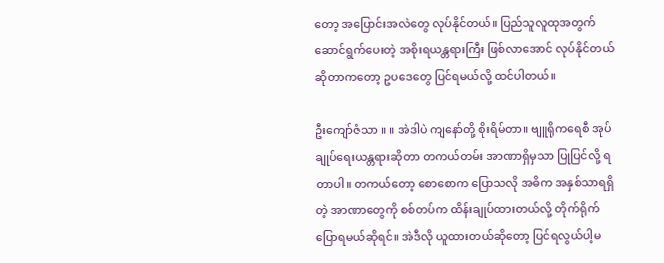တော့ အပြောင်းအလဲတွေ လုပ်နိုင်တယ်။ ပြည်သူလူထုအတွက် ဆောင်ရွက်ပေးတဲ့ အစိုးရယန္တရားကြီး ဖြစ်လာအောင် လုပ်နိုင်တယ်ဆိုတာကတော့ ဥပဒေတွေ ပြင်ရမယ်လို့ ထင်ပါတယ်။

ဦးကျော်ဇံသာ ။ ။ အဲဒါပဲ ကျနော်တို့ စိုးရိမ်တာ။ ဗျူရိုကရေစီ အုပ်ချုပ်ရေးယန္တရားဆိုတာ တကယ်တမ်း အာဏာရှိမှသာ ပြုပြင်လို့ ရတာပါ။ တကယ်တော့ စောစောက ပြောသလို အဓိက အနှစ်သာရရှိတဲ့ အာဏာတွေကို စစ်တပ်က ထိန်းချုပ်ထားတယ်လို့ တိုက်ရိုက်ပြောရမယ်ဆိုရင်။ အဲဒီလို ယူထားတယ်ဆိုတော့ ပြင်ရလွယ်ပါ့မ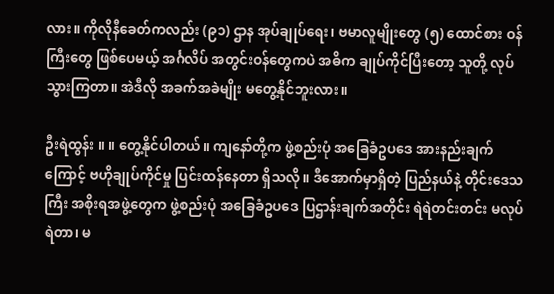လား။ ကိုလိုနီခေတ်ကလည်း (၉၁) ဌာန အုပ်ချုပ်ရေး၊ ဗမာလူမျိုးတွေ (၅) ထောင်စား ဝန်ကြီးတွေ ဖြစ်ပေမယ့် အင်္ဂလိပ် အတွင်းဝန်တွေကပဲ အဓိက ချုပ်ကိုင်ပြီးတော့ သူတို့ လုပ်သွားကြတာ။ အဲဒီလို အခက်အခဲမျိုး မတွေ့နိုင်ဘူးလား။

ဦးရဲထွန်း ။ ။ တွေ့နိုင်ပါတယ်။ ကျနော်တို့က ဖွဲ့စည်းပုံ အခြေခံဥပဒေ အားနည်းချက်ကြောင့် ဗဟိုချုပ်ကိုင်မှု ပြင်းထန်နေတာ ရှိသလို။ ဒီအောက်မှာရှိတဲ့ ပြည်နယ်နဲ့ တိုင်းဒေသကြီး အစိုးရအဖွဲ့တွေက ဖွဲ့စည်းပုံ အခြေခံဥပဒေ ပြဌာန်းချက်အတိုင်း ရဲရဲတင်းတင်း မလုပ်ရဲတာ၊ မ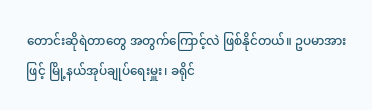တောင်းဆိုရဲတာတွေ အတွက်ကြောင့်လဲ ဖြစ်နိုင်တယ်။ ဥပမာအားဖြင့် မြို့နယ်အုပ်ချုပ်ရေးမှူး၊ ခရိုင်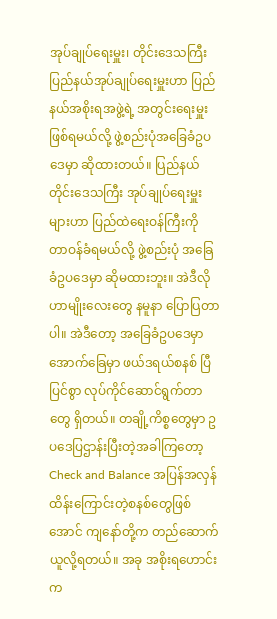အုပ်ချုပ်ရေးမှူး၊ တိုင်းဒေသကြီး ပြည်နယ်အုပ်ချုပ်ရေးမှူးဟာ ပြည်နယ်အစိုးရအဖွဲ့ရဲ့ အတွင်းရေးမှူး ဖြစ်ရမယ်လို့ ဖွဲ့စည်းပုံအခြေခံဥပဒေမှာ ဆိုထားတယ်။ ပြည်နယ်တိုင်းဒေသကြီး အုပ်ချုပ်ရေးမှူးများဟာ ပြည်ထဲရေးဝန်ကြီးကို တာဝန်ခံရမယ်လို့ ဖွဲ့စည်းပုံ အခြေခံဥပဒေမှာ ဆိုမထားဘူး။ အဲဒီလိုဟာမျိုးလေးတွေ နမူနာ ပြောပြတာပါ။ အဲဒီတော့ အခြေခံဥပဒေမှာ အောက်ခြေမှာ ဖယ်ဒရယ်စနစ် ပြီပြင်စွာ လုပ်ကိုင်ဆောင်ရွက်တာတွေ ရှိတယ်။ တချို့ကိစ္စတွေမှာ ဥပဒေပြဌာန်းပြီးတဲ့အခါကြတော့ Check and Balance အပြန်အလှန် ထိန်းကြောင်းတဲ့စနစ်တွေဖြစ်အောင် ကျနော်တို့က တည်ဆောက်ယူလို့ရတယ်။ အခု အစိုးရဟောင်းက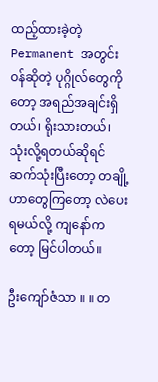ထည့်ထားခဲ့တဲ့ Permanent အတွင်းဝန်ဆိုတဲ့ ပုဂ္ဂိုလ်တွေကိုတော့ အရည်အချင်းရှိတယ်၊ ရိုးသားတယ်၊ သုံးလို့ရတယ်ဆိုရင် ဆက်သုံးပြီးတော့ တချို့ဟာတွေကြတော့ လဲပေးရမယ်လို့ ကျနော်ကတော့ မြင်ပါတယ်။

ဦးကျော်ဇံသာ ။ ။ တ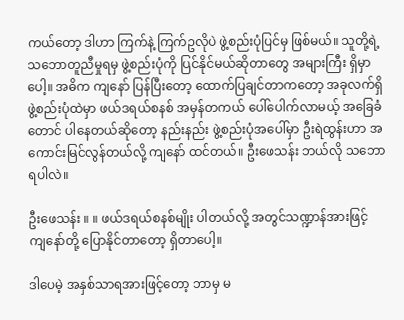ကယ်တော့ ဒါဟာ ကြက်နဲ့ ကြက်ဥလိုပဲ ဖွဲ့စည်းပုံပြင်မှ ဖြစ်မယ်။ သူတို့ရဲ့ သဘောတူညီမှုရမှ ဖွဲ့စည်းပုံကို ပြင်နိုင်မယ်ဆိုတာတွေ အများကြီး ရှိမှာပေါ့။ အဓိက ကျနော် ပြန်ပြီးတော့ ထောက်ပြချင်တာကတော့ အခုလက်ရှိ ဖွဲ့စည်းပုံထဲမှာ ဖယ်ဒရယ်စနစ် အမှန်တကယ် ပေါ်ပေါက်လာမယ့် အခြေခံတောင် ပါနေတယ်ဆိုတော့ နည်းနည်း ဖွဲ့စည်းပုံအပေါ်မှာ ဦးရဲထွန်းဟာ အကောင်းမြင်လွန်တယ်လို့ ကျနော် ထင်တယ်။ ဦးဖေသန်း ဘယ်လို သဘောရပါလဲ။

ဦးဖေသန်း ။ ။ ဖယ်ဒရယ်စနစ်မျိုး ပါတယ်လို့ အတွင်သဏ္ဍာန်အားဖြင့် ကျနော်တို့ ပြောနိုင်တာတော့ ရှိတာပေါ့။

ဒါပေမဲ့ အနှစ်သာရအားဖြင့်တော့ ဘာမှ မ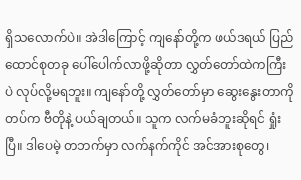ရှိသလောက်ပဲ။ အဲဒါကြောင့် ကျနော်တို့က ဖယ်ဒရယ် ပြည်ထောင်စုတခု ပေါ်ပေါက်လာဖို့ဆိုတာ လွှတ်တော်ထဲကကြီးပဲ လုပ်လို့မရဘူး။ ကျနော်တို့ လွှတ်တော်မှာ ဆွေးနွေးတာကို တပ်က ဗီတိုနဲ့ ပယ်ချတယ်။ သူက လက်မခံဘူးဆိုရင် ရှုံးပြီ။ ဒါပေမဲ့ တဘက်မှာ လက်နက်ကိုင် အင်အားစုတွေ၊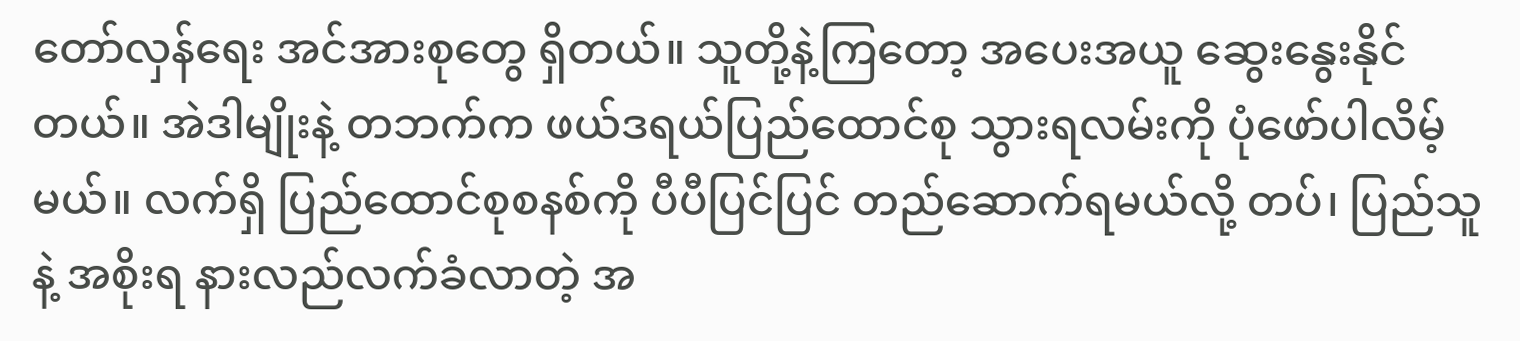တော်လှန်ရေး အင်အားစုတွေ ရှိတယ်။ သူတို့နဲ့ကြတော့ အပေးအယူ ဆွေးနွေးနိုင်တယ်။ အဲဒါမျိုးနဲ့ တဘက်က ဖယ်ဒရယ်ပြည်ထောင်စု သွားရလမ်းကို ပုံဖော်ပါလိမ့်မယ်။ လက်ရှိ ပြည်ထောင်စုစနစ်ကို ပီပီပြင်ပြင် တည်ဆောက်ရမယ်လို့ တပ်၊ ပြည်သူ နဲ့ အစိုးရ နားလည်လက်ခံလာတဲ့ အ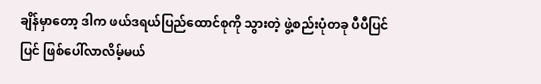ချိန်မှာတော့ ဒါက ဖယ်ဒရယ်ပြည်ထောင်စုကို သွားတဲ့ ဖွဲ့စည်းပုံတခု ပီပီပြင်ပြင် ဖြစ်ပေါ်လာလိမ့်မယ်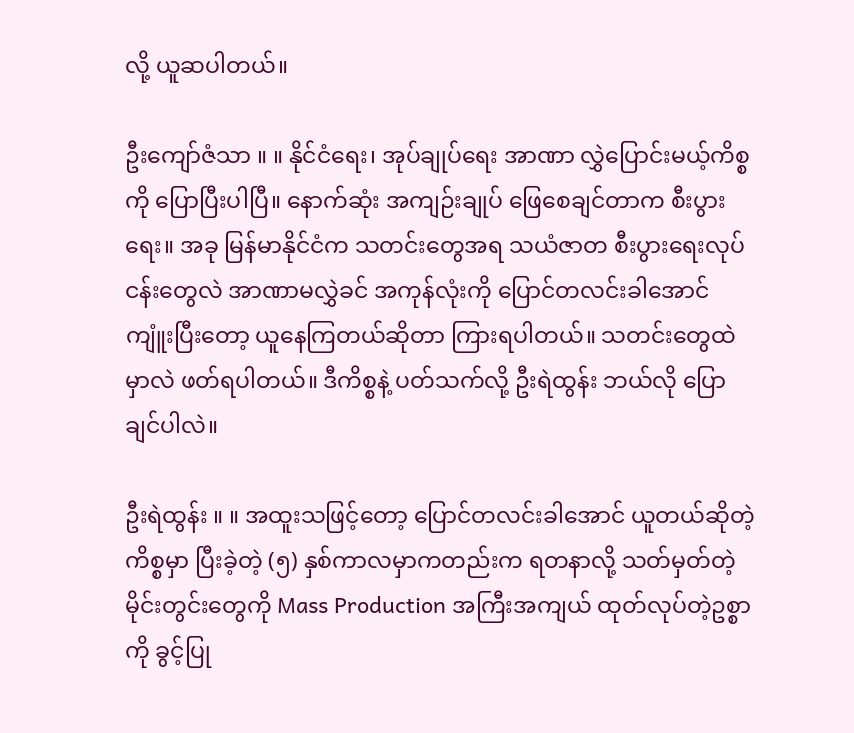လို့ ယူဆပါတယ်။

ဦးကျော်ဇံသာ ။ ။ နိုင်ငံရေး၊ အုပ်ချုပ်ရေး အာဏာ လွှဲပြောင်းမယ့်ကိစ္စကို ပြောပြီးပါပြီ။ နောက်ဆုံး အကျဉ်းချုပ် ဖြေစေချင်တာက စီးပွားရေး။ အခု မြန်မာနိုင်ငံက သတင်းတွေအရ သယံဇာတ စီးပွားရေးလုပ်ငန်းတွေလဲ အာဏာမလွှဲခင် အကုန်လုံးကို ပြောင်တလင်းခါအောင် ကျူံးပြီးတော့ ယူနေကြတယ်ဆိုတာ ကြားရပါတယ်။ သတင်းတွေထဲမှာလဲ ဖတ်ရပါတယ်။ ဒီကိစ္စနဲ့ ပတ်သက်လို့ ဦးရဲထွန်း ဘယ်လို ပြောချင်ပါလဲ။

ဦးရဲထွန်း ။ ။ အထူးသဖြင့်တော့ ပြောင်တလင်းခါအောင် ယူတယ်ဆိုတဲ့ ကိစ္စမှာ ပြီးခဲ့တဲ့ (၅) နှစ်ကာလမှာကတည်းက ရတနာလို့ သတ်မှတ်တဲ့ မိုင်းတွင်းတွေကို Mass Production အကြီးအကျယ် ထုတ်လုပ်တဲ့ဥစ္စာကို ခွင့်ပြု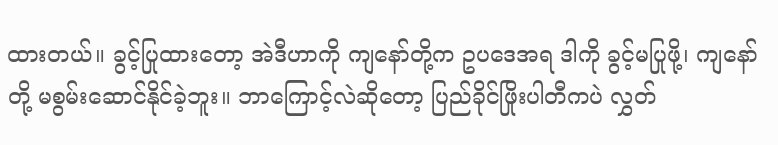ထားတယ်။ ခွင့်ပြုထားတော့ အဲဒီဟာကို ကျနော်တို့က ဥပဒေအရ ဒါကို ခွင့်မပြုဖို့၊ ကျနော်တို့ မစွမ်းဆောင်နိုင်ခဲ့ဘူး။ ဘာကြောင့်လဲဆိုတော့ ပြည်ခိုင်ဖြိုးပါတီကပဲ လွှတ်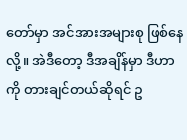တော်မှာ အင်အားအများစု ဖြစ်နေလို့။ အဲဒီတော့ ဒီအချိန်မှာ ဒီဟာကို တားချင်တယ်ဆိုရင် ဥ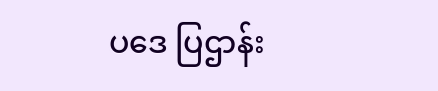ပဒေ ပြဌာန်း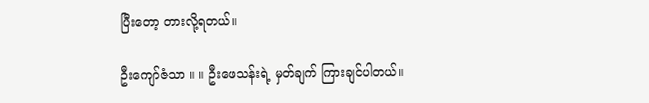ပြီးတော့ တားလို့ရတယ်။

ဦးကျော်ဇံသာ ။ ။ ဦးဖေသန်းရဲ့ မှတ်ချက် ကြားချင်ပါတယ်။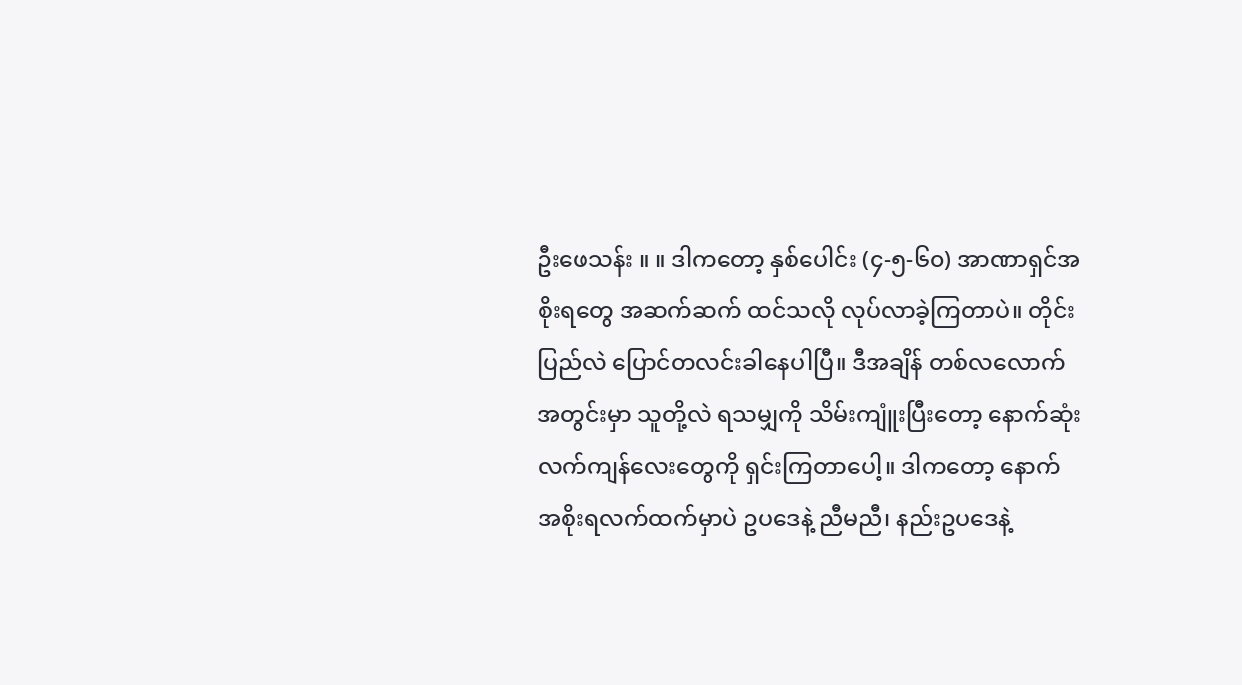ဦးဖေသန်း ။ ။ ဒါကတော့ နှစ်ပေါင်း (၄-၅-၆၀) အာဏာရှင်အစိုးရတွေ အဆက်ဆက် ထင်သလို လုပ်လာခဲ့ကြတာပဲ။ တိုင်းပြည်လဲ ပြောင်တလင်းခါနေပါပြီ။ ဒီအချိန် တစ်လလောက်အတွင်းမှာ သူတို့လဲ ရသမျှကို သိမ်းကျူံးပြီးတော့ နောက်ဆုံးလက်ကျန်လေးတွေကို ရှင်းကြတာပေါ့။ ဒါကတော့ နောက် အစိုးရလက်ထက်မှာပဲ ဥပဒေနဲ့ ညီမညီ၊ နည်းဥပဒေနဲ့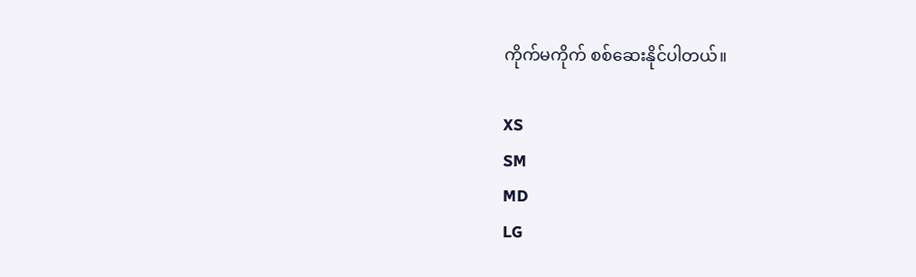ကိုက်မကိုက် စစ်ဆေးနိုင်ပါတယ်။

XS
SM
MD
LG